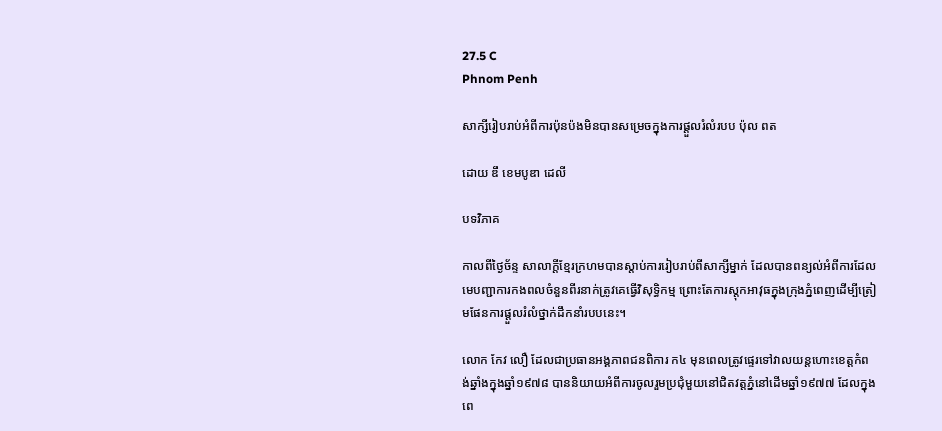27.5 C
Phnom Penh

សាក្សីរៀបរាប់អំពីការប៉ុនប៉ងមិនបានសម្រេចក្នុងការផ្តួលរំលំរបប ប៉ុល ពត

ដោយ ឌឹ ខេមបូឌា ដេលី

បទវិភាគ

កាលពីថ្ងៃច័ន្ទ សាលាក្តីខ្មែរក្រហមបានស្តាប់ការរៀបរាប់ពីសាក្សីម្នាក់ ដែលបានពន្យល់អំពីការដែលមេបញ្ជាការកងពលចំនួនពីរនាក់ត្រូវគេធ្វើវិសុទ្ធិកម្ម ព្រោះតែការស្តុកអាវុធក្នុងក្រុងភ្នំពេញដើម្បីត្រៀមផែនការផ្តួលរំលំថ្នាក់ដឹកនាំរបបនេះ។

លោក កែវ លឿ ដែលជាប្រធានអង្គភាពជនពិការ ក៤ មុនពេលត្រូវផ្ទេរទៅវាលយន្តហោះខេត្តកំពង់ឆ្នាំងក្នុងឆ្នាំ១៩៧៨ បាននិយាយអំពីការចូលរួមប្រជុំមួយនៅជិតវត្តភ្នំនៅដើមឆ្នាំ១៩៧៧ ដែលក្នុងពេ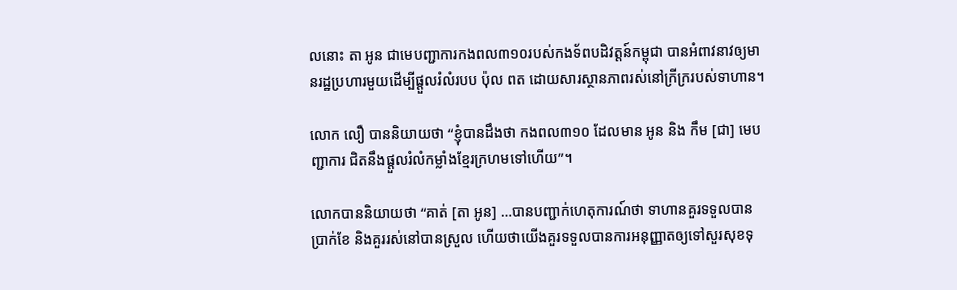លនោះ តា អូន ជាមេបញ្ជាការកងពល៣១០របស់កងទ័ពបដិវត្តន៍កម្ពុជា បានអំពាវនាវឲ្យមានរដ្ឋប្រហារមួយដើម្បីផ្តួលរំលំរបប ប៉ុល ពត ដោយសារស្ថានភាពរស់នៅក្រីក្ររបស់ទាហាន។

លោក លឿ បាននិយាយថា “ខ្ញុំបានដឹងថា កងពល៣១០ ដែលមាន អូន និង កឹម [ជា] មេបញ្ជាការ ជិតនឹងផ្តួលរំលំកម្លាំងខ្មែរក្រហមទៅហើយ”។

លោកបាននិយាយថា “គាត់ [តា អូន] …បានបញ្ជាក់ហេតុការណ៍ថា ទាហានគួរទទួលបានប្រាក់ខែ និងគួររស់នៅបានស្រួល ហើយថាយើងគួរទទួលបានការអនុញ្ញាតឲ្យទៅសួរសុខទុ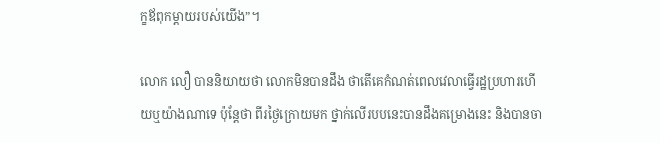ក្ខឪពុកម្តាយរបស់យើង”។

លោក លឿ បាននិយាយថា លោកមិនបានដឹង ថាតើគេកំណត់ពេលវេលាធ្វើរដ្ឋប្រហារហើយឬយ៉ាងណាទេ ប៉ុន្តែថា ពីរថ្ងៃក្រោយមក ថ្នាក់លើរបបនេះបានដឹងគម្រោងនេះ និងបានចា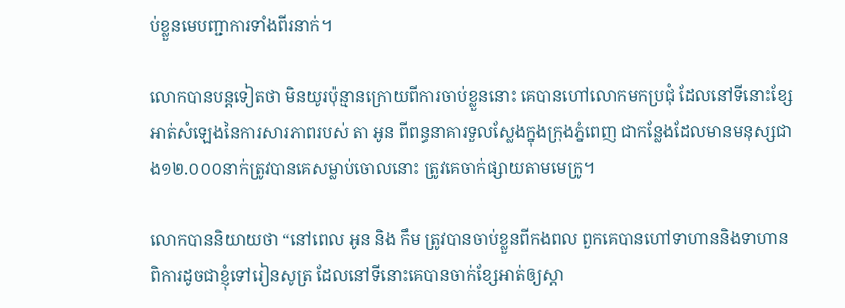ប់ខ្លួនមេបញ្ជាការទាំងពីរនាក់។

លោកបានបន្តទៀតថា មិនយូរប៉ុន្មានក្រោយពីការចាប់ខ្លួននោះ គេបានហៅលោកមកប្រជុំ ដែលនៅទីនោះខ្សែអាត់សំឡេងនៃការសារភាពរបស់ តា អូន ពីពន្ធនាគារទួលស្លែងក្នុងក្រុងភ្នំពេញ ជាកន្លែងដែលមានមនុស្សជាង១២.០០០នាក់ត្រូវបានគេសម្លាប់ចោលនោះ ត្រូវគេចាក់ផ្សាយតាមមេក្រូ។

លោកបាននិយាយថា “នៅពេល អូន និង កឹម ត្រូវបានចាប់ខ្លួនពីកងពល ពួកគេបានហៅទាហាននិងទាហានពិការដូចជាខ្ញុំទៅរៀនសូត្រ ដែលនៅទីនោះគេបានចាក់ខ្សែអាត់ឲ្យស្តា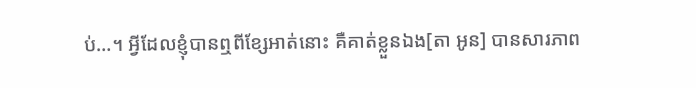ប់…។ អ្វីដែលខ្ញុំបានឮពីខ្សែអាត់នោះ គឺគាត់ខ្លួនឯង[តា អូន] បានសារភាព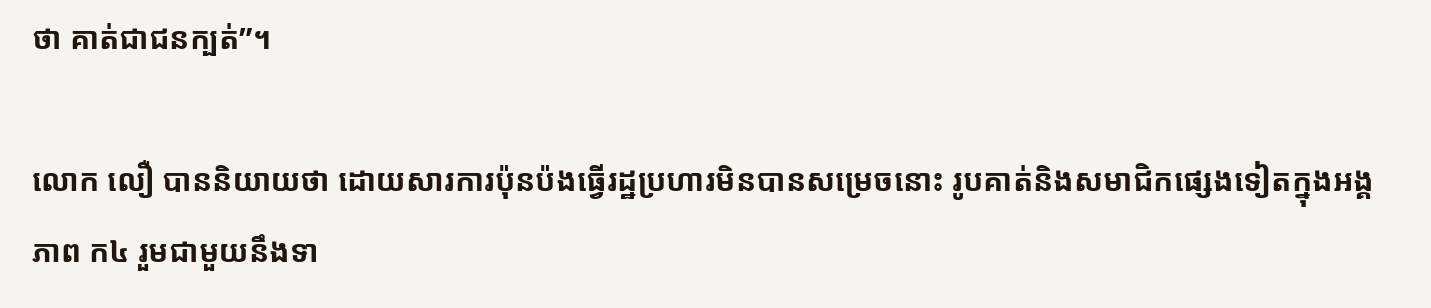ថា គាត់ជាជនក្បត់”។

លោក លឿ បាននិយាយថា ដោយសារការប៉ុនប៉ងធ្វើរដ្ឋប្រហារមិនបានសម្រេចនោះ រូបគាត់និងសមាជិកផ្សេងទៀតក្នុងអង្គភាព ក៤ រួមជាមួយនឹងទា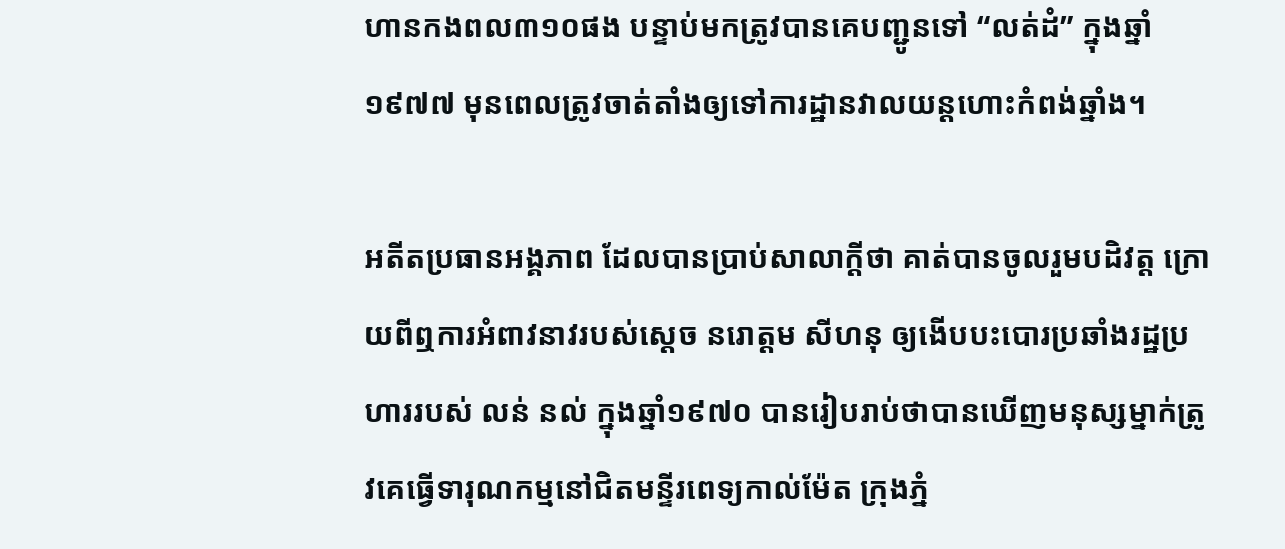ហានកងពល៣១០ផង បន្ទាប់មកត្រូវបានគេបញ្ជូនទៅ “លត់ដំ” ក្នុងឆ្នាំ១៩៧៧ មុនពេលត្រូវចាត់តាំងឲ្យទៅការដ្ឋានវាលយន្តហោះកំពង់ឆ្នាំង។

អតីតប្រធានអង្គភាព ដែលបានប្រាប់សាលាក្តីថា គាត់បានចូលរួមបដិវត្ត ក្រោយពីឮការអំពាវនាវរបស់ស្តេច នរោត្តម សីហនុ ឲ្យងើបបះបោរប្រឆាំងរដ្ឋប្រហាររបស់ លន់ នល់ ក្នុងឆ្នាំ១៩៧០ បានរៀបរាប់ថាបានឃើញមនុស្សម្នាក់ត្រូវគេធ្វើទារុណកម្មនៅជិតមន្ទីរពេទ្យកាល់ម៉ែត ក្រុងភ្នំ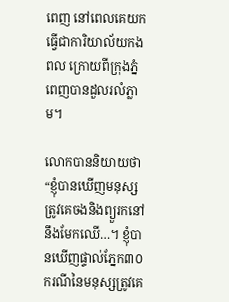ពេញ នៅពេលគេយកធ្វើជាការិយាល័យកងពល ក្រោយពីក្រុងភ្នំពេញបានដួលរលំភ្លាម។

លោកបាននិយាយថា “ខ្ញុំបានឃើញមនុស្សត្រូវគេចងនិងព្យួរកនៅនឹងមែកឈើ…។ ខ្ញុំបានឃើញផ្ទាល់ភ្នែក៣០ករណីនៃមនុស្សត្រូវគេ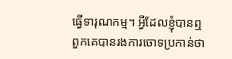ធ្វើទារុណកម្ម។ អ្វីដែលខ្ញុំបានឮ ពួកគេបានរងការចោទប្រកាន់ថា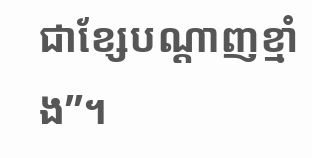ជាខ្សែបណ្តាញខ្មាំង”។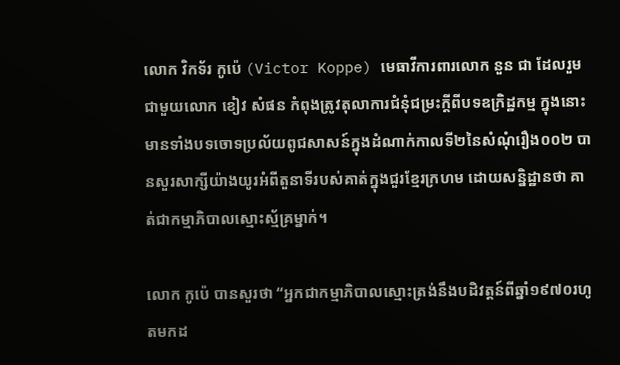លោក វិកទ័រ កូប៉េ (Victor Koppe) មេធាវីការពារលោក នួន ជា ដែលរួមជាមួយលោក ខៀវ សំផន កំពុងត្រូវតុលាការជំនុំជម្រះក្តីពីបទឧក្រិដ្ឋកម្ម ក្នុងនោះមានទាំងបទចោទប្រល័យពូជសាសន៍ក្នុងដំណាក់កាលទី២នៃសំណុំរឿង០០២ បានសួរសាក្សីយ៉ាងយូរអំពីតួនាទីរបស់គាត់ក្នុងជួរខ្មែរក្រហម ដោយសន្និដ្ឋានថា គាត់ជាកម្មាភិបាលស្មោះស្ម័គ្រម្នាក់។

លោក កូប៉េ បានសួរថា “អ្នកជាកម្មាភិបាលស្មោះត្រង់នឹងបដិវត្តន៍ពីឆ្នាំ១៩៧០រហូតមកដ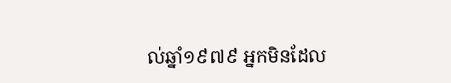ល់ឆ្នាំ១៩៧៩ អ្នកមិនដែល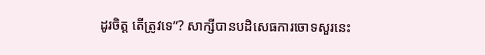ដូរចិត្ត តើត្រូវទេ”? សាក្សីបានបដិសេធការចោទសួរនេះ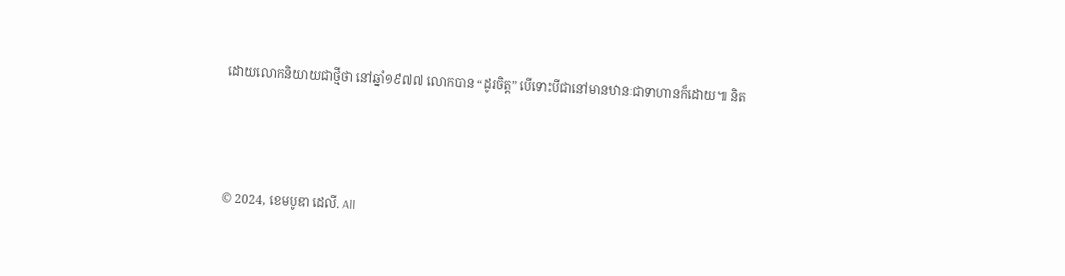ដោយលោកនិយាយជាថ្មីថា នៅឆ្នាំ១៩៧៧ លោកបាន “ដូរចិត្ត” បើទោះបីជានៅមានឋានៈជាទាហានក៏ដោយ៕ និត



© 2024, ខេមបូឌា ដេលី. All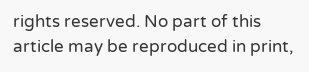rights reserved. No part of this article may be reproduced in print,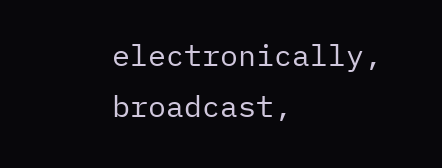electronically, broadcast,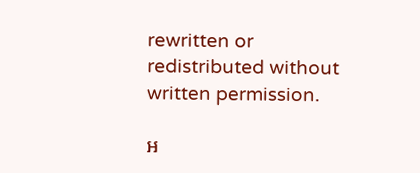rewritten or redistributed without written permission.

អ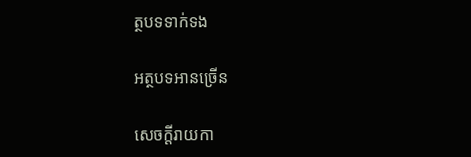ត្ថបទទាក់ទង

អត្ថបទអានច្រើន

សេចក្ដីរាយកា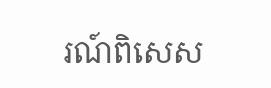រណ៍ពិសេស